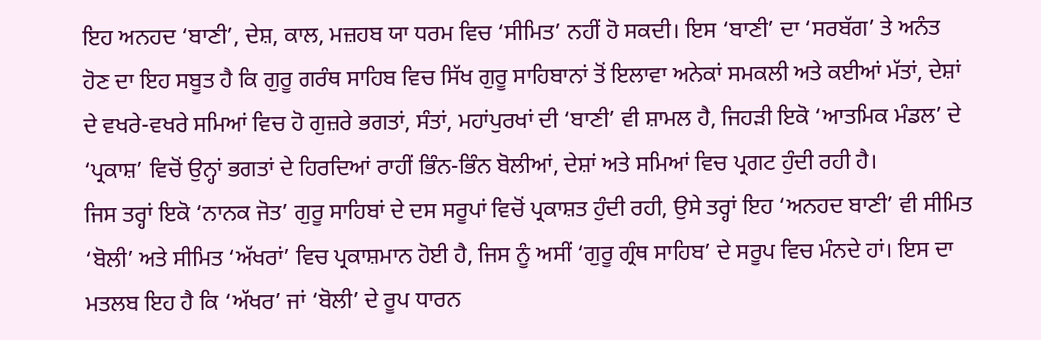ਇਹ ਅਨਹਦ ‘ਬਾਣੀ’, ਦੇਸ਼, ਕਾਲ, ਮਜ਼ਹਬ ਯਾ ਧਰਮ ਵਿਚ ‘ਸੀਮਿਤ’ ਨਹੀਂ ਹੋ ਸਕਦੀ। ਇਸ ‘ਬਾਣੀ’ ਦਾ ‘ਸਰਬੱਗ’ ਤੇ ਅਨੰਤ ਹੋਣ ਦਾ ਇਹ ਸਬੂਤ ਹੈ ਕਿ ਗੁਰੂ ਗਰੰਥ ਸਾਹਿਬ ਵਿਚ ਸਿੱਖ ਗੁਰੂ ਸਾਹਿਬਾਨਾਂ ਤੋਂ ਇਲਾਵਾ ਅਨੇਕਾਂ ਸਮਕਲੀ ਅਤੇ ਕਈਆਂ ਮੱਤਾਂ, ਦੇਸ਼ਾਂ ਦੇ ਵਖਰੇ-ਵਖਰੇ ਸਮਿਆਂ ਵਿਚ ਹੋ ਗੁਜ਼ਰੇ ਭਗਤਾਂ, ਸੰਤਾਂ, ਮਹਾਂਪੁਰਖਾਂ ਦੀ ‘ਬਾਣੀ’ ਵੀ ਸ਼ਾਮਲ ਹੈ, ਜਿਹੜੀ ਇਕੋ ‘ਆਤਮਿਕ ਮੰਡਲ’ ਦੇ ‘ਪ੍ਰਕਾਸ਼’ ਵਿਚੋਂ ਉਨ੍ਹਾਂ ਭਗਤਾਂ ਦੇ ਹਿਰਦਿਆਂ ਰਾਹੀਂ ਭਿੰਨ-ਭਿੰਨ ਬੋਲੀਆਂ, ਦੇਸ਼ਾਂ ਅਤੇ ਸਮਿਆਂ ਵਿਚ ਪ੍ਰਗਟ ਹੁੰਦੀ ਰਹੀ ਹੈ।
ਜਿਸ ਤਰ੍ਹਾਂ ਇਕੋ ‘ਨਾਨਕ ਜੋਤ’ ਗੁਰੂ ਸਾਹਿਬਾਂ ਦੇ ਦਸ ਸਰੂਪਾਂ ਵਿਚੋਂ ਪ੍ਰਕਾਸ਼ਤ ਹੁੰਦੀ ਰਹੀ, ਉਸੇ ਤਰ੍ਹਾਂ ਇਹ ‘ਅਨਹਦ ਬਾਣੀ’ ਵੀ ਸੀਮਿਤ ‘ਬੋਲੀ’ ਅਤੇ ਸੀਮਿਤ ‘ਅੱਖਰਾਂ’ ਵਿਚ ਪ੍ਰਕਾਸ਼ਮਾਨ ਹੋਈ ਹੈ, ਜਿਸ ਨੂੰ ਅਸੀਂ ‘ਗੁਰੂ ਗ੍ਰੰਥ ਸਾਹਿਬ’ ਦੇ ਸਰੂਪ ਵਿਚ ਮੰਨਦੇ ਹਾਂ। ਇਸ ਦਾ ਮਤਲਬ ਇਹ ਹੈ ਕਿ ‘ਅੱਖਰ’ ਜਾਂ ‘ਬੋਲੀ’ ਦੇ ਰੂਪ ਧਾਰਨ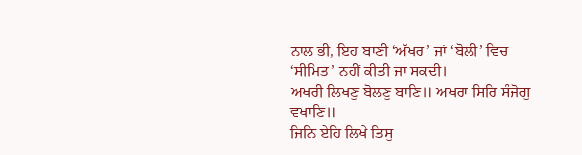ਨਾਲ ਭੀ, ਇਹ ਬਾਣੀ ‘ਅੱਖਰ’ ਜਾਂ ‘ਬੋਲੀ’ ਵਿਚ ‘ਸੀਮਿਤ’ ਨਹੀਂ ਕੀਤੀ ਜਾ ਸਕਦੀ।
ਅਖਰੀ ਲਿਖਣੁ ਬੋਲਣੁ ਬਾਣਿ॥ ਅਖਰਾ ਸਿਰਿ ਸੰਜੋਗੁ ਵਖਾਣਿ॥
ਜਿਨਿ ਏਹਿ ਲਿਖੇ ਤਿਸੁ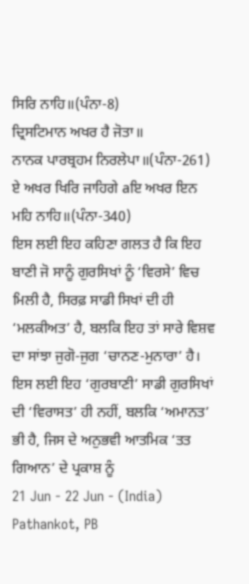ਸਿਰਿ ਨਾਹਿ॥(ਪੰਨਾ-8)
ਦ੍ਰਿਸਟਿਮਾਨ ਅਖਰ ਹੈ ਜੋਤਾ॥
ਨਾਨਕ ਪਾਰਬ੍ਰਹਮ ਨਿਰਲੇਪਾ॥(ਪੰਨਾ-261)
ਏ ਅਖਰ ਖਿਰਿ ਜਾਹਿਗੇ aਇ ਅਖਰ ਇਨ ਮਹਿ ਨਾਹਿ॥(ਪੰਨਾ-340)
ਇਸ ਲਈ ਇਹ ਕਹਿਣਾ ਗਲਤ ਹੈ ਕਿ ਇਹ ਬਾਣੀ ਜੋ ਸਾਨੂੰ ਗੁਰਸਿਖਾਂ ਨੂੰ ‘ਵਿਰਸੇ’ ਵਿਚ ਮਿਲੀ ਹੈ, ਸਿਰਫ਼ ਸਾਡੀ ਸਿਖਾਂ ਦੀ ਹੀ ‘ਮਲਕੀਅਤ’ ਹੈ, ਬਲਕਿ ਇਹ ਤਾਂ ਸਾਰੇ ਵਿਸ਼ਵ ਦਾ ਸਾਂਝਾ ਜੁਗੋ-ਜੁਗ ‘ਚਾਨਣ-ਮੁਨਾਰਾ’ ਹੈ।
ਇਸ ਲਈ ਇਹ ‘ਗੁਰਬਾਣੀ’ ਸਾਡੀ ਗੁਰਸਿਖਾਂ ਦੀ ‘ਵਿਰਾਸਤ’ ਹੀ ਨਹੀਂ, ਬਲਕਿ ‘ਅਮਾਨਤ’ ਭੀ ਹੈ, ਜਿਸ ਦੇ ਅਨੁਭਵੀ ਆਤਮਿਕ ‘ਤਤ ਗਿਆਨ’ ਦੇ ਪ੍ਰਕਾਸ਼ ਨੂੰ
21 Jun - 22 Jun - (India)
Pathankot, PB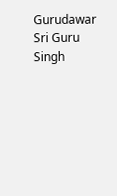Gurudawar Sri Guru Singh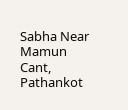Sabha Near Mamun Cant, Pathankot